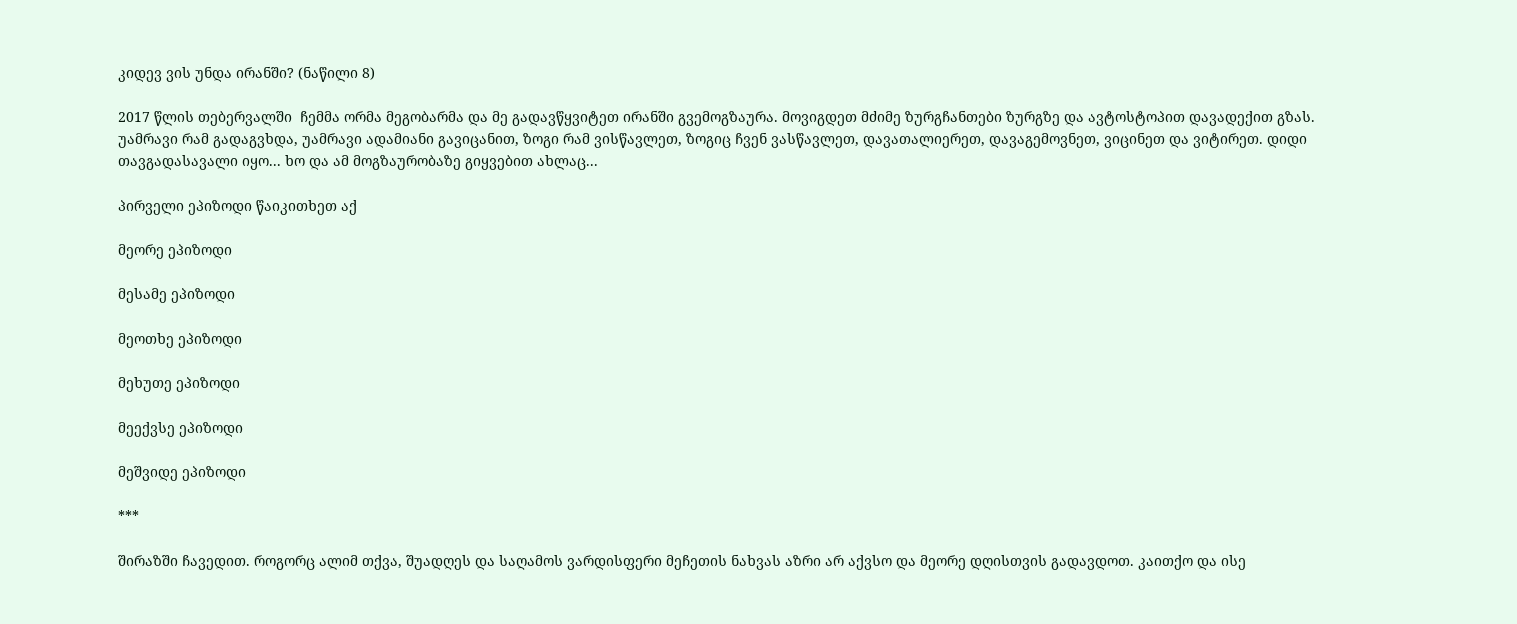კიდევ ვის უნდა ირანში? (ნაწილი 8)

2017 წლის თებერვალში  ჩემმა ორმა მეგობარმა და მე გადავწყვიტეთ ირანში გვემოგზაურა. მოვიგდეთ მძიმე ზურგჩანთები ზურგზე და ავტოსტოპით დავადექით გზას. უამრავი რამ გადაგვხდა, უამრავი ადამიანი გავიცანით, ზოგი რამ ვისწავლეთ, ზოგიც ჩვენ ვასწავლეთ, დავათალიერეთ, დავაგემოვნეთ, ვიცინეთ და ვიტირეთ. დიდი თავგადასავალი იყო... ხო და ამ მოგზაურობაზე გიყვებით ახლაც...

პირველი ეპიზოდი წაიკითხეთ აქ

მეორე ეპიზოდი

მესამე ეპიზოდი

მეოთხე ეპიზოდი

მეხუთე ეპიზოდი

მეექვსე ეპიზოდი

მეშვიდე ეპიზოდი

***

შირაზში ჩავედით. როგორც ალიმ თქვა, შუადღეს და საღამოს ვარდისფერი მეჩეთის ნახვას აზრი არ აქვსო და მეორე დღისთვის გადავდოთ. კაითქო და ისე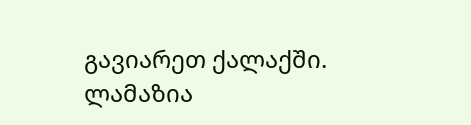გავიარეთ ქალაქში. ლამაზია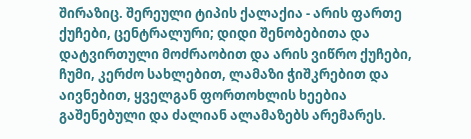შირაზიც. შერეული ტიპის ქალაქია - არის ფართე ქუჩები, ცენტრალური; დიდი შენობებითა და დატვირთული მოძრაობით და არის ვიწრო ქუჩები, ჩუმი, კერძო სახლებით, ლამაზი ჭიშკრებით და აივნებით, ყველგან ფორთოხლის ხეებია გაშენებული და ძალიან ალამაზებს არემარეს.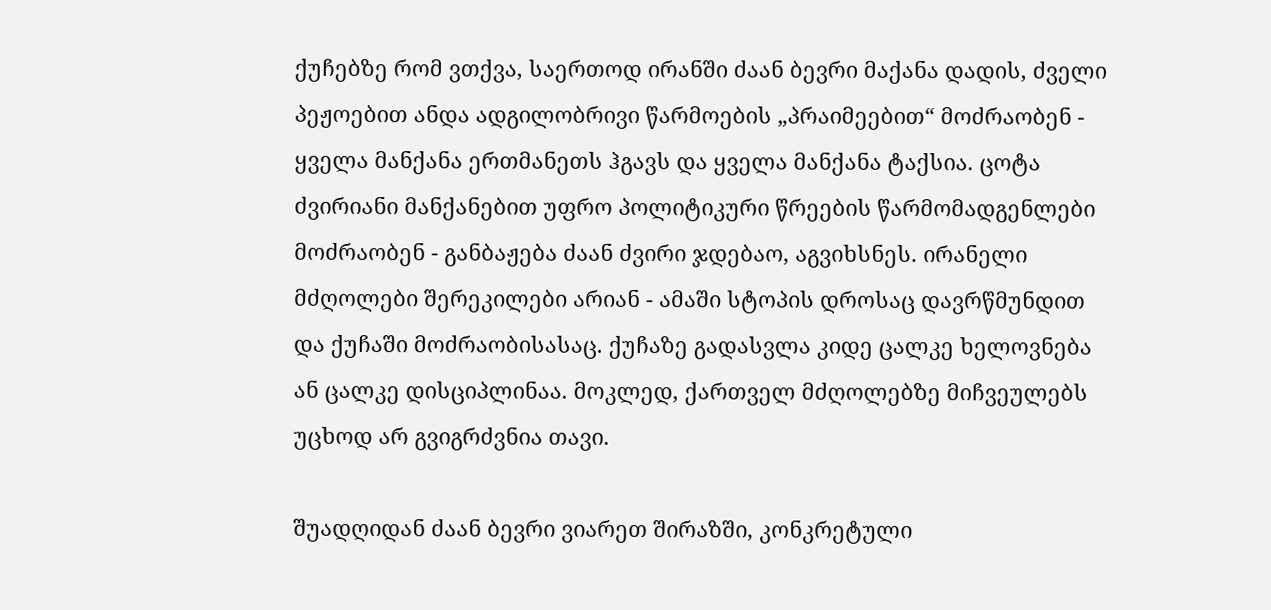ქუჩებზე რომ ვთქვა, საერთოდ ირანში ძაან ბევრი მაქანა დადის, ძველი პეჟოებით ანდა ადგილობრივი წარმოების „პრაიმეებით“ მოძრაობენ - ყველა მანქანა ერთმანეთს ჰგავს და ყველა მანქანა ტაქსია. ცოტა ძვირიანი მანქანებით უფრო პოლიტიკური წრეების წარმომადგენლები მოძრაობენ - განბაჟება ძაან ძვირი ჯდებაო, აგვიხსნეს. ირანელი მძღოლები შერეკილები არიან - ამაში სტოპის დროსაც დავრწმუნდით და ქუჩაში მოძრაობისასაც. ქუჩაზე გადასვლა კიდე ცალკე ხელოვნება ან ცალკე დისციპლინაა. მოკლედ, ქართველ მძღოლებზე მიჩვეულებს უცხოდ არ გვიგრძვნია თავი.

შუადღიდან ძაან ბევრი ვიარეთ შირაზში, კონკრეტული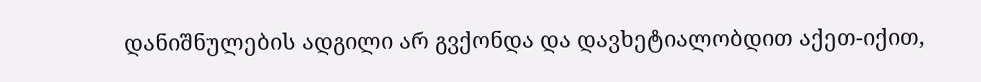დანიშნულების ადგილი არ გვქონდა და დავხეტიალობდით აქეთ-იქით,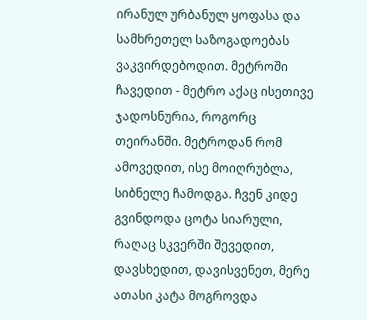ირანულ ურბანულ ყოფასა და სამხრეთელ საზოგადოებას ვაკვირდებოდით. მეტროში ჩავედით - მეტრო აქაც ისეთივე ჯადოსნურია, როგორც თეირანში. მეტროდან რომ ამოვედით, ისე მოიღრუბლა, სიბნელე ჩამოდგა. ჩვენ კიდე გვინდოდა ცოტა სიარული, რაღაც სკვერში შევედით, დავსხედით, დავისვენეთ, მერე ათასი კატა მოგროვდა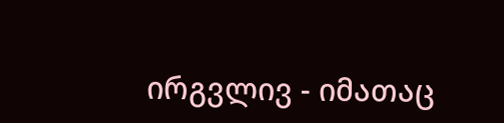ირგვლივ - იმათაც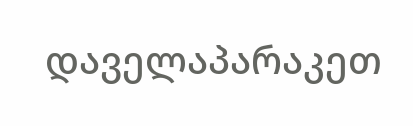დაველაპარაკეთ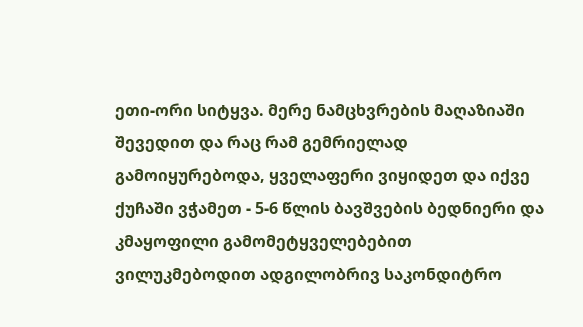ეთი-ორი სიტყვა. მერე ნამცხვრების მაღაზიაში შევედით და რაც რამ გემრიელად გამოიყურებოდა, ყველაფერი ვიყიდეთ და იქვე ქუჩაში ვჭამეთ - 5-6 წლის ბავშვების ბედნიერი და კმაყოფილი გამომეტყველებებით ვილუკმებოდით ადგილობრივ საკონდიტრო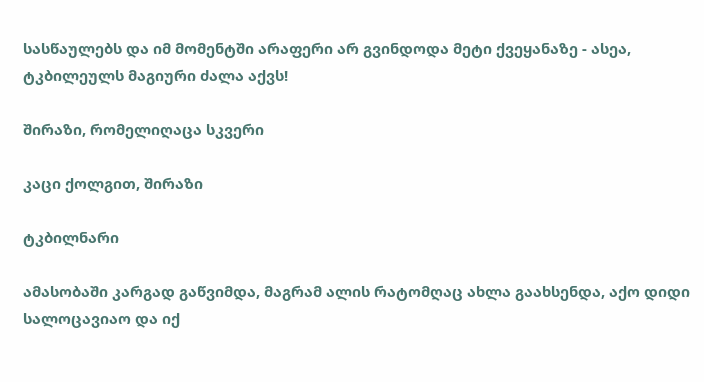სასწაულებს და იმ მომენტში არაფერი არ გვინდოდა მეტი ქვეყანაზე - ასეა, ტკბილეულს მაგიური ძალა აქვს!

შირაზი, რომელიღაცა სკვერი

კაცი ქოლგით, შირაზი

ტკბილნარი

ამასობაში კარგად გაწვიმდა, მაგრამ ალის რატომღაც ახლა გაახსენდა, აქო დიდი სალოცავიაო და იქ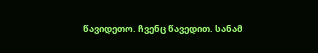წავიდეთო. ჩვენც წავედით. სანამ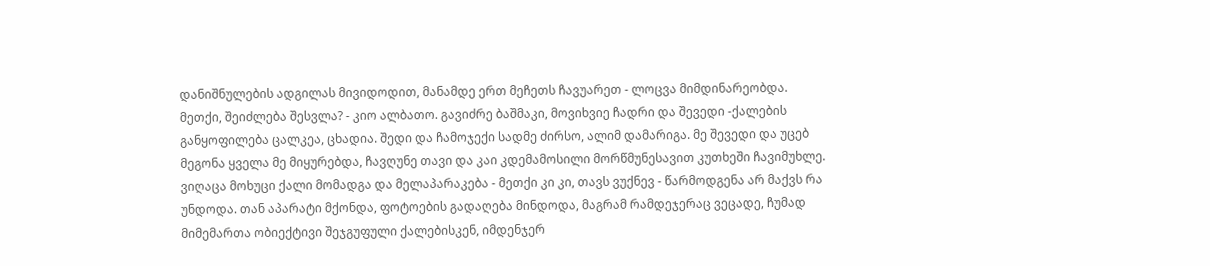დანიშნულების ადგილას მივიდოდით, მანამდე ერთ მეჩეთს ჩავუარეთ - ლოცვა მიმდინარეობდა. მეთქი, შეიძლება შესვლა? - კიო ალბათო. გავიძრე ბაშმაკი, მოვიხვიე ჩადრი და შევედი -ქალების განყოფილება ცალკეა, ცხადია. შედი და ჩამოჯექი სადმე ძირსო, ალიმ დამარიგა. მე შევედი და უცებ მეგონა ყველა მე მიყურებდა, ჩავღუნე თავი და კაი კდემამოსილი მორწმუნესავით კუთხეში ჩავიმუხლე. ვიღაცა მოხუცი ქალი მომადგა და მელაპარაკება - მეთქი კი კი, თავს ვუქნევ - წარმოდგენა არ მაქვს რა უნდოდა. თან აპარატი მქონდა, ფოტოების გადაღება მინდოდა, მაგრამ რამდეჯერაც ვეცადე, ჩუმად მიმემართა ობიექტივი შეჯგუფული ქალებისკენ, იმდენჯერ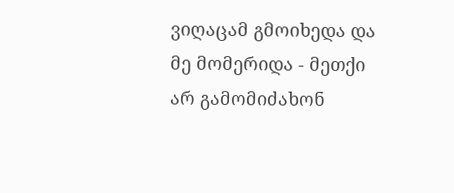ვიღაცამ გმოიხედა და მე მომერიდა - მეთქი არ გამომიძახონ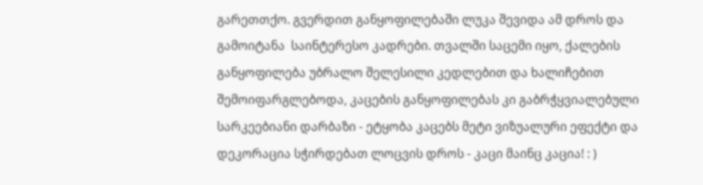გარეთთქო. გვერდით განყოფილებაში ლუკა შევიდა ამ დროს და გამოიტანა  საინტერესო კადრები. თვალში საცემი იყო, ქალების განყოფილება უბრალო შელესილი კედლებით და ხალიჩებით შემოიფარგლებოდა, კაცების განყოფილებას კი გაბრჭყვიალებული სარკეებიანი დარბაზი - ეტყობა კაცებს მეტი ვიზუალური ეფექტი და დეკორაცია სჭირდებათ ლოცვის დროს - კაცი მაინც კაცია! : )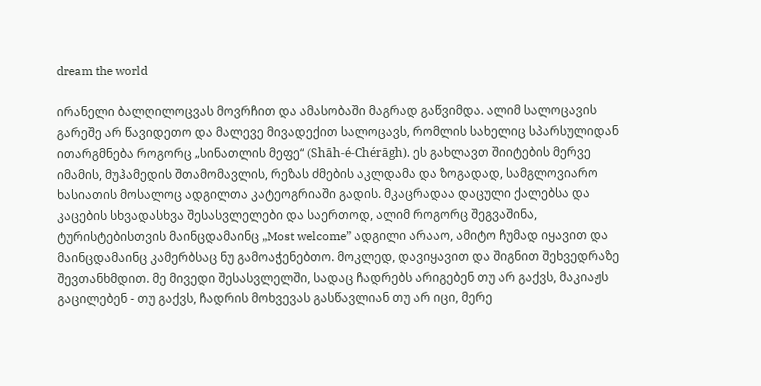dream the world

ირანელი ბალღილოცვას მოვრჩით და ამასობაში მაგრად გაწვიმდა. ალიმ სალოცავის გარეშე არ წავიდეთო და მალევე მივადექით სალოცავს, რომლის სახელიც სპარსულიდან ითარგმნება როგორც „სინათლის მეფე“ (Shāh-é-Chérāgh). ეს გახლავთ შიიტების მერვე იმამის, მუჰამედის შთამომავლის, რეზას ძმების აკლდამა და ზოგადად, სამგლოვიარო ხასიათის მოსალოც ადგილთა კატეოგრიაში გადის. მკაცრადაა დაცული ქალებსა და კაცების სხვადასხვა შესასვლელები და საერთოდ, ალიმ როგორც შეგვაშინა, ტურისტებისთვის მაინცდამაინც „Most welcome” ადგილი არააო, ამიტო ჩუმად იყავით და მაინცდამაინც კამერბსაც ნუ გამოაჭენებთო. მოკლედ, დავიყავით და შიგნით შეხვედრაზე შევთანხმდით. მე მივედი შესასვლელში, სადაც ჩადრებს არიგებენ თუ არ გაქვს, მაკიაჟს გაცილებენ - თუ გაქვს, ჩადრის მოხვევას გასწავლიან თუ არ იცი, მერე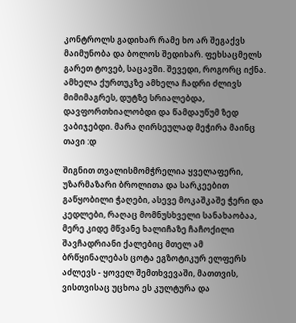კონტროლს გადიხარ რამე ხო არ შეგაქვს მაიმუნობა და ბოლოს შედიხარ. ფეხსაცმელს გარეთ ტოვებ, საცავში. შევედი, როგორც იქნა. ამხელა ქურთუკზე ამხელა ჩადრი ძლივს მიმიმაგრეს, დუტზე სრიალებდა, დავფორთხიალობდი და წამდაუწუმ ზედ ვაბიჯებდი. მარა ღირსეულად მეჭირა მაინც თავი :დ

შიგნით თვალისმომჭრელია ყველაფერი, უზარმაზარი ბროლითა და სარკეებით გაწყობილი ჭაღები, ასევე მოკაშკაშე ჭერი და კედლები, რაღაც მომნუსხველი სანახაობაა, მერე კიდე მწვანე ხალიჩაზე ჩაჩოქილი შავჩადრიანი ქალებიც მთელ ამ ბრწყინალებას ცოტა ეგზოტიკურ ელფერს აძლევს - ყოველ შემთხვევაში, მათთვის, ვისთვისაც უცხოა ეს კულტურა და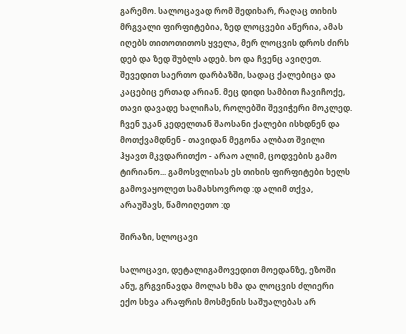გარემო. სალოცავად რომ შედიხარ, რაღაც თიხის მრგვალი ფირფიტებია, ზედ ლოცვები აწერია, ამას იღებს თითოთითოს ყველა, მერ ლოცვის დროს ძირს დებ და ზედ შუბლს ადებ. ხო და ჩვენც ავიღეთ. შევედით საერთო დარბაზში, სადაც ქალებიცა და კაცებიც ერთად არიან. მეც დიდი სამბით ჩავიჩოქე, თავი დავადე ხალიჩას, როლებში შევიჭერი მოკლედ. ჩვენ უკან კედელთან შაოსანი ქალები ისხდნენ და მოთქვამდნენ - თავიდან მეგონა ალბათ შვილი ჰყავთ მკვდარითქო - არაო ალიმ, ცოდვების გამო ტირიანო... გამოსვლისას ეს თიხის ფირფიტები ხელს გამოვაყოლეთ სამახსოვროდ :დ ალიმ თქვა, არაუშავს, წამოიღეთო :დ

შირაზი, სლოცავი

სალოცავი, დეტალიგამოვედით მოედანზე, ეზოში ანუ, გრგვინავდა მოლას ხმა და ლოცვის ძლიერი ექო სხვა არაფრის მოსმენის საშუალებას არ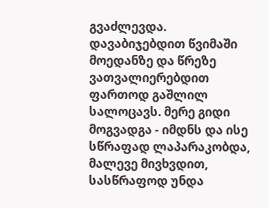გვაძლევდა. დავაბიჯებდით წვიმაში მოედანზე და წრეზე ვათვალიერებდით ფართოდ გაშლილ სალოცავს. მერე გიდი მოგვადგა - იმდნს და ისე სწრაფად ლაპარაკობდა, მალევე მივხვდით, სასწრაფოდ უნდა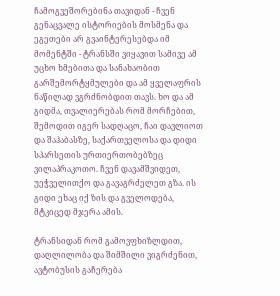ჩამოგვეშორებინა თავიდან - ჩვენ გენაცვალე ისტორიების მოსმენა და ეგეთები არ გვაინტერესებდა იმ მომენტში - ტრანსში ვიყავით სამივე ამ უცხო ხმებითა და სანახაობით გარშემორტყმულები და ამ ყველაფრის ნაწილად ვგრძნობდით თავს. ხო და ამ გიდმა, თვალიერებას რომ მორჩებით, შემოდით იგერ სადღაცო, ჩაი დავლიოთ და შაჰაბასზე, საქართველოსა და დიდი სპარსეთის ურთიერთობებზეც ვილაპრაკოთო. ჩვენ დავამშვიდეთ, უეჭველითქო და გავაგრძელეთ გზა. ის გიდი ეხაც იქ ზის და გველოდება, მტკიცედ მჯერა ამის.

ტრანსიდან რომ გამოვფხიზლდით, დაღლილობა და შიმშილი ვიგრძენით, ავტობუსის გაჩერება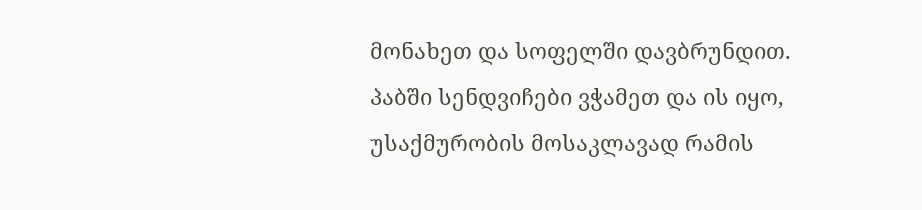მონახეთ და სოფელში დავბრუნდით. პაბში სენდვიჩები ვჭამეთ და ის იყო, უსაქმურობის მოსაკლავად რამის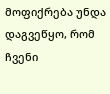მოფიქრება უნდა დაგვეწყო, რომ ჩვენი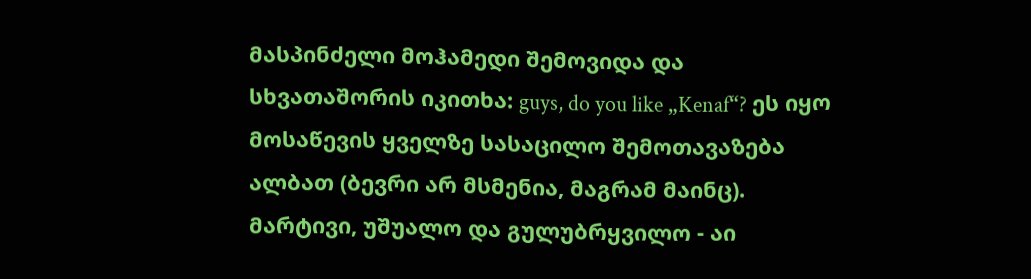მასპინძელი მოჰამედი შემოვიდა და სხვათაშორის იკითხა: guys, do you like „Kenaf“? ეს იყო მოსაწევის ყველზე სასაცილო შემოთავაზება ალბათ (ბევრი არ მსმენია, მაგრამ მაინც). მარტივი, უშუალო და გულუბრყვილო - აი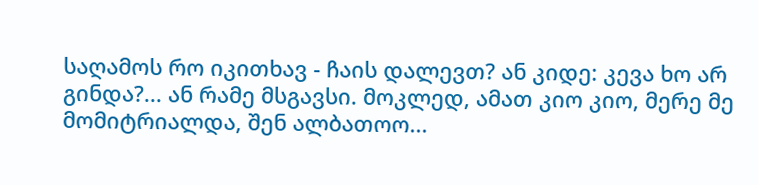საღამოს რო იკითხავ - ჩაის დალევთ? ან კიდე: კევა ხო არ გინდა?... ან რამე მსგავსი. მოკლედ, ამათ კიო კიო, მერე მე მომიტრიალდა, შენ ალბათოო...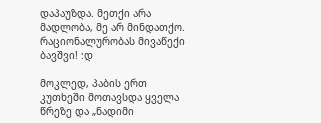დაპაუზდა. მეთქი არა მადლობა, მე არ მინდათქო. რაციონალურობას მივაწექი ბავშვი! :დ

მოკლედ, პაბის ერთ კუთხეში მოთავსდა ყველა წრეზე და „ნადიმი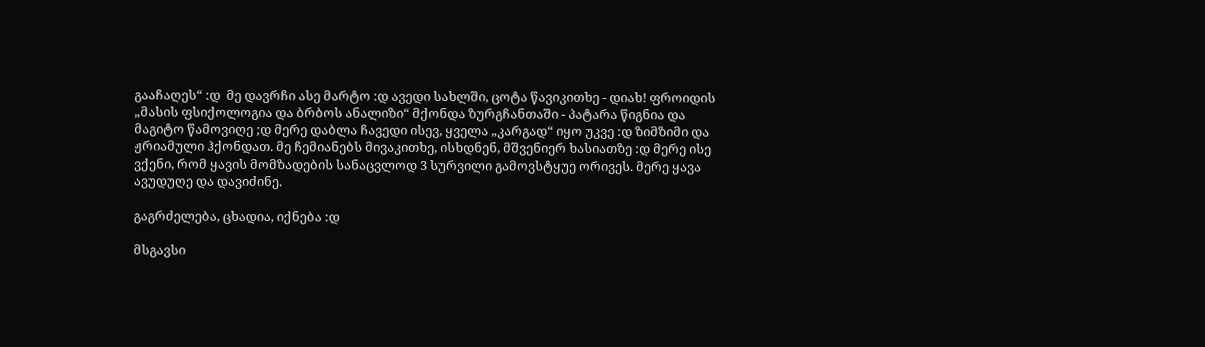გააჩაღეს“ :დ  მე დავრჩი ასე მარტო :დ ავედი სახლში, ცოტა წავიკითხე - დიახ! ფროიდის „მასის ფსიქოლოგია და ბრბოს ანალიზი“ მქონდა ზურგჩანთაში - პატარა წიგნია და მაგიტო წამოვიღე ;დ მერე დაბლა ჩავედი ისევ, ყველა „კარგად“ იყო უკვე :დ ზიმზიმი და ჟრიამული ჰქონდათ. მე ჩემიანებს მივაკითხე, ისხდნენ, მშვენიერ ხასიათზე :დ მერე ისე ვქენი, რომ ყავის მომზადების სანაცვლოდ 3 სურვილი გამოვსტყუე ორივეს. მერე ყავა ავუდუღე და დავიძინე.

გაგრძელება, ცხადია, იქნება :დ

მსგავსი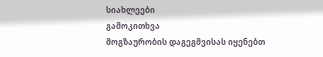სიახლეები
გამოკითხვა
მოგზაურობის დაგეგმვისას იყენებთ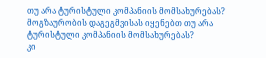თუ არა ტურისტული კომპანიის მომსახურებას?
მოგზაურობის დაგეგმვისას იყენებთ თუ არა ტურისტული კომპანიის მომსახურებას?
კი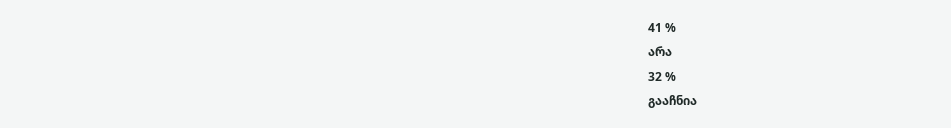41 %
არა
32 %
გააჩნია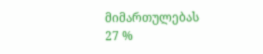მიმართულებას
27 %